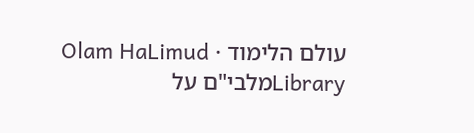עולם הלימוד · Olam HaLimud
Libraryמלבי"ם על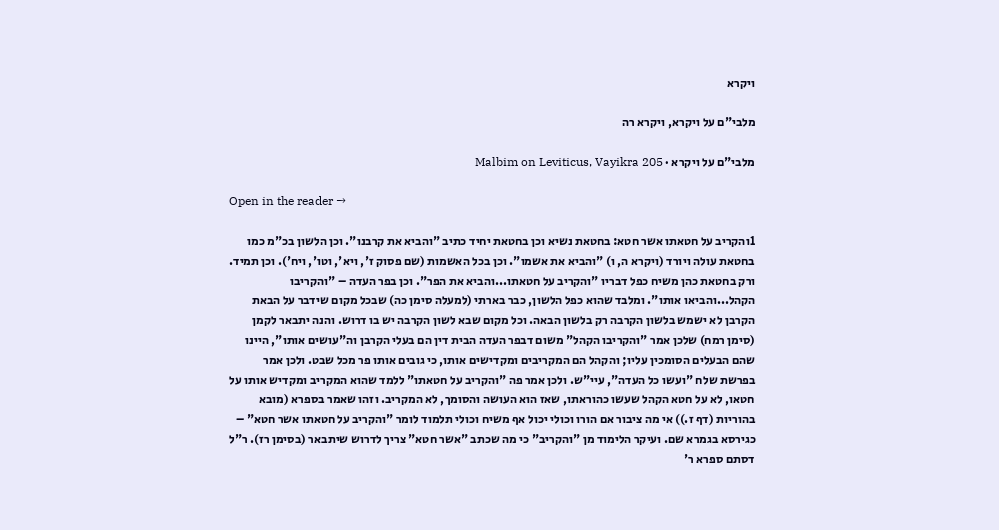ויקרא

מלבי"ם על ויקרא, ויקרא רה

מלבי"ם על ויקרא · Malbim on Leviticus, Vayikra 205

Open in the reader →

1והקריב על חטאתו אשר חטא: בחטאת נשיא וכן בחטאת יחיד כתיב "והביא את קרבנו". וכן הלשון בכ"מ כמו בחטאת עולה ויורד (ויקרא ה, ו) "והביא את אשמו". וכן בכל האשמות (שם פסוק ז', ויא', וטו', ויח'). וכן תמיד. ורק בחטאת כהן משיח כפל דבריו "והקריב על חטאתו...והביא את הפר". וכן בפר העדה – "והקריבו הקהל...והביאו אותו". ומלבד שהוא כפל הלשון, כבר בארתי (למעלה סימן כה) שבכל מקום שידבר על הבאת הקרבן לא ישמש בלשון הקרבה רק בלשון הבאה. וכל מקום שבא לשון הקרבה יש בו דרוש. והנה יתבאר לקמן (סימן רמח) שלכן אמר "והקריבו הקהל" משום דבפר העדה הבית דין הם בעלי הקרבן וה"עושים אותו", היינו שהם הבעלים הסומכין עליו; והקהל הם המקריבים ומקדישים אותו, כי גובים אותו פר מכל שבט. ולכן אמר בפרשת שלח "ועשו כל העדה", עיי"ש. ולכן אמר פה "והקריב על חטאתו" ללמד שהוא המקריב ומקדיש אותו על חטאו, לא על חטא הקהל שעשו כהוראתו, שאז הוא העושה והסומך, לא המקריב. וזהו שאמר בספרא (מובא בהוריות (דף ז.)) אי מה ציבור אם הורו וכולי יכול אף משיח וכולי תלמוד לומר "והקריב על חטאתו אשר חטא" – כגירסא בגמרא שם. ועיקר הלימוד מן "והקריב" כי מה שכתב "אשר חטא" צריך לדרוש שיתבאר (בסימן רז). ר"ל דסתם ספרא ר'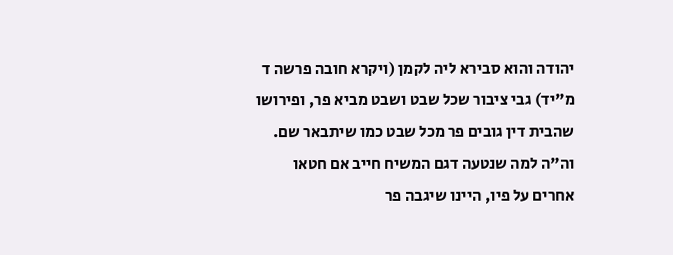יהודה והוא סבירא ליה לקמן (ויקרא חובה פרשה ד מ"יד) גבי ציבור שכל שבט ושבט מביא פר, ופירושו שהבית דין גובים פר מכל שבט כמו שיתבאר שם. וה"ה למה שנטעה דגם המשיח חייב אם חטאו אחרים על פיו, היינו שיגבה פר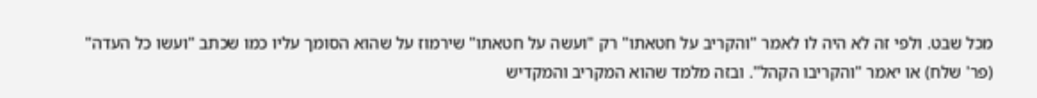מכל שבט. ולפי זה לא היה לו לאמר "והקריב על חטאתו" רק "ועשה על חטאתו" שירמוז על שהוא הסומך עליו כמו שכתב "ועשו כל העדה" (פר' שלח) או יאמר "והקריבו הקהל". ובזה מלמד שהוא המקריב והמקדיש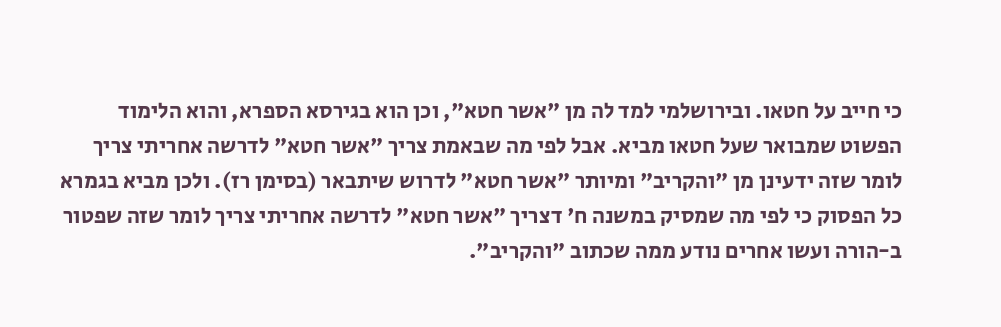כי חייב על חטאו. ובירושלמי למד לה מן "אשר חטא", וכן הוא בגירסא הספרא, והוא הלימוד הפשוט שמבואר שעל חטאו מביא. אבל לפי מה שבאמת צריך "אשר חטא" לדרשה אחריתי צריך לומר שזה ידעינן מן "והקריב" ומיותר "אשר חטא" לדרוש שיתבאר (בסימן רז). ולכן מביא בגמרא כל הפסוק כי לפי מה שמסיק במשנה ח' דצריך "אשר חטא" לדרשה אחריתי צריך לומר שזה שפטור ב-הורה ועשו אחרים נודע ממה שכתוב "והקריב".